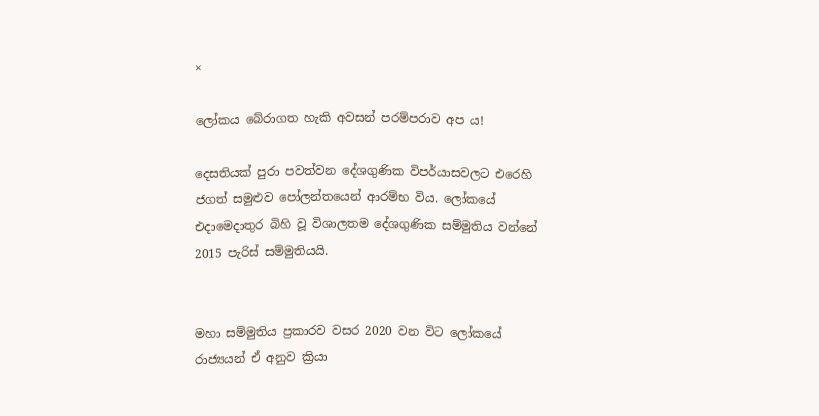×

ලෝකය බේරාගත හැකි අවසන් පරම්පරාව අප ය!

දෙසතියක් පුරා පවත්වන දේශගුණික විපර්යාසවලට එරෙහි ජගත් සමුළුව පෝලන්තයෙන් ආරම්භ විය. ලෝකයේ එදාමෙදාතුර බිහි වූ විශාලතම දේශගුණික සම්මුතිය වන්නේ 2015 පැරිස් සම්මුතියයි.


මහා සම්මුතිය ප්‍රකාරව වසර 2020 වන විට ලෝකයේ රාජ්‍යයන් ඒ අනුව ක්‍රියා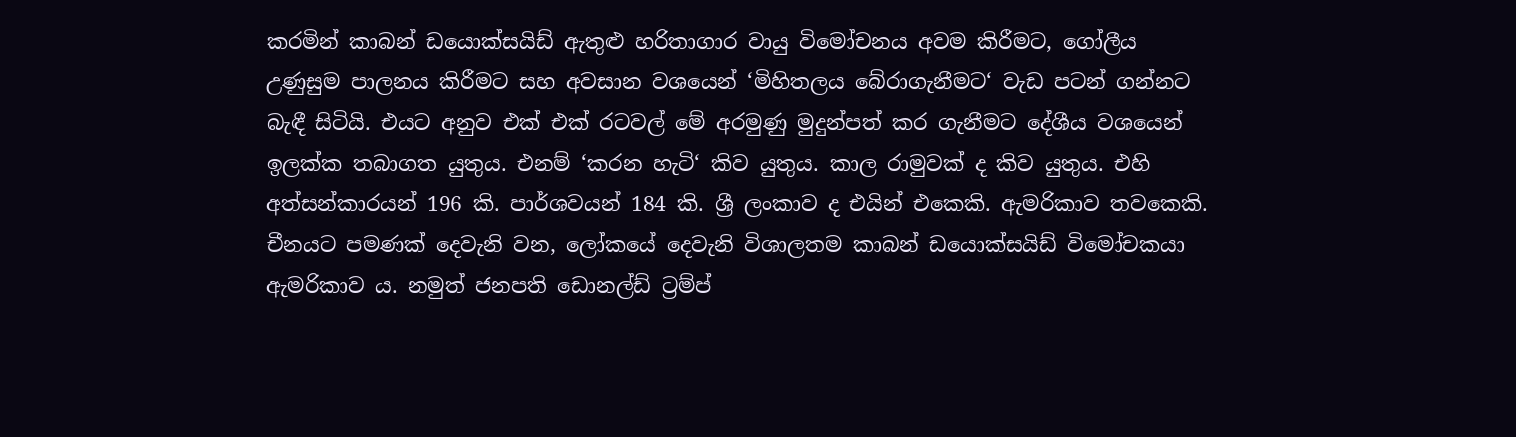කරමින් කාබන් ඩයොක්සයිඩ් ඇතුළු හරිතාගාර වායු විමෝචනය අවම කිරීමට, ගෝලීය උණුසුම පාලනය කිරීමට සහ අවසාන වශයෙන් ‘මිහිතලය බේරාගැනීමට‘ වැඩ පටන් ගන්නට බැඳී සිටියි. එයට අනුව එක් එක් රටවල් මේ අරමුණු මුදුන්පත් කර ගැනීමට දේශීය වශයෙන් ඉලක්ක තබාගත යුතුය. එනම් ‘කරන හැටි‘ කිව යුතුය. කාල රාමුවක් ද කිව යුතුය. එහි අත්සන්කාරයන් 196 කි. පාර්ශවයන් 184 කි. ශ්‍රී ලංකාව ද එයින් එකෙකි. ඇමරිකාව තවකෙකි. චීනයට පමණක් දෙවැනි වන, ලෝකයේ දෙවැනි විශාලතම කාබන් ඩයොක්සයිඩ් විමෝචකයා ඇමරිකාව ය. නමුත් ජනපති ඩොනල්ඩ් ට්‍රම්ප්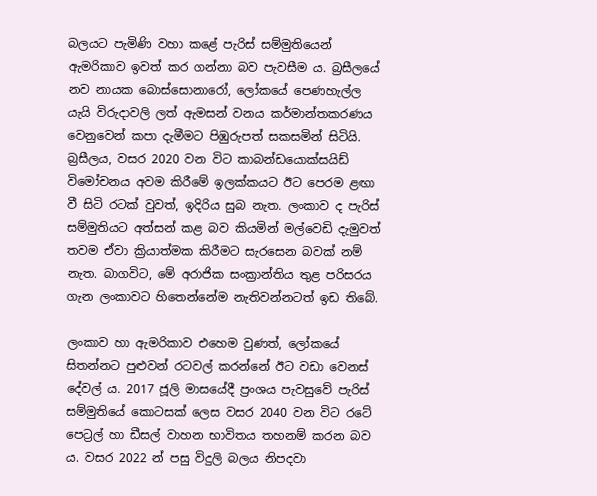බලයට පැමිණි වහා කළේ පැරිස් සම්මුතියෙන් ඇමරිකාව ඉවත් කර ගන්නා බව පැවසීම ය. බ්‍රසීලයේ නව නායක බොස්සොනාරෝ, ලෝකයේ පෙණහැල්ල යැයි විරුදාවලි ලත් ඇමසන් වනය කර්මාන්තකරණය වෙනුවෙන් කපා දැමීමට පිඹුරුපත් සකසමින් සිටියි. බ්‍රසීලය, වසර 2020 වන විට කාබන්ඩයොක්සයිඩ් විමෝචනය අවම කිරීමේ ඉලක්කයට ඊට පෙරම ළඟා වී සිටි රටක් වුවත්, ඉදිරිය සුබ නැත. ලංකාව ද පැරිස් සම්මුතියට අත්සන් කළ බව කියමින් මල්වෙඩි දැමුවත් තවම ඒවා ක්‍රියාත්මක කිරීමට සැරසෙන බවක් නම් නැත. බාගවිට, මේ අරාජික සංක්‍රාන්තිය තුළ පරිසරය ගැන ලංකාවට හිතෙන්නේම නැතිවන්නටත් ඉඩ තිබේ.

ලංකාව හා ඇමරිකාව එහෙම වුණත්, ලෝකයේ සිතන්නට පුළුවන් රටවල් කරන්නේ ඊට වඩා වෙනස් දේවල් ය. 2017 ජූලි මාසයේදී ප්‍රංශය පැවසුවේ පැරිස් සම්මුතියේ කොටසක් ලෙස වසර 2040 වන විට රටේ පෙට්‍රල් හා ඩීසල් වාහන භාවිතය තහනම් කරන බව ය. වසර 2022 න් පසු විදුලි බලය නිපදවා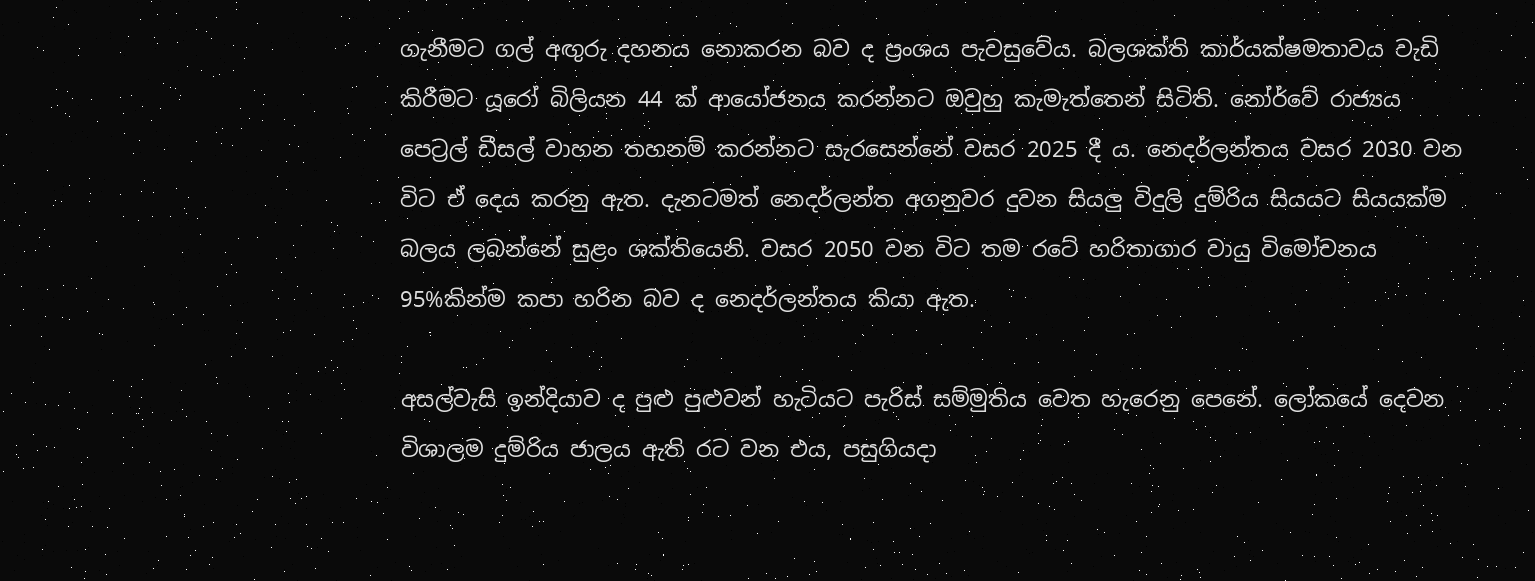ගැනීමට ගල් අඟුරු දහනය නොකරන බව ද ප්‍රංශය පැවසුවේය. බලශක්ති කාර්යක්ෂමතාවය වැඩි කිරීමට යූරෝ බිලියන 44 ක් ආයෝජනය කරන්නට ඔවුහු කැමැත්තෙන් සිටිති. නෝර්වේ රාජ්‍යය පෙට්‍රල් ඩීසල් වාහන තහනම් කරන්නට සැරසෙන්නේ වසර 2025 දී ය. නෙදර්ලන්තය වසර 2030 වන විට ඒ දෙය කරනු ඇත. දැනටමත් නෙදර්ලන්ත අගනුවර දුවන සියලු විදුලි දුම්රිය සියයට සියයක්ම බලය ලබන්නේ සුළං ශක්තියෙනි. වසර 2050 වන විට තම රටේ හරිතාගාර වායු විමෝචනය 95%කින්ම කපා හරින බව ද නෙදර්ලන්තය කියා ඇත.

අසල්වැසි ඉන්දියාව ද පුළු පුළුවන් හැටියට පැරිස් සම්මුතිය වෙත හැරෙනු පෙනේ. ලෝකයේ දෙවන විශාලම දුම්රිය ජාලය ඇති රට වන එය, පසුගියදා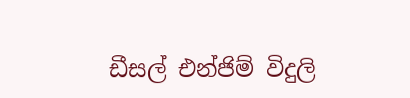ඩීසල් එන්ජිම් විදුලි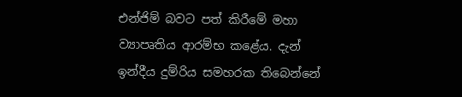එන්ජිම් බවට පත් කිරීමේ මහා ව්‍යාපෘතිය ආරම්භ කළේය. දැන් ඉන්දීය දුම්රිය සමහරක තිබෙන්නේ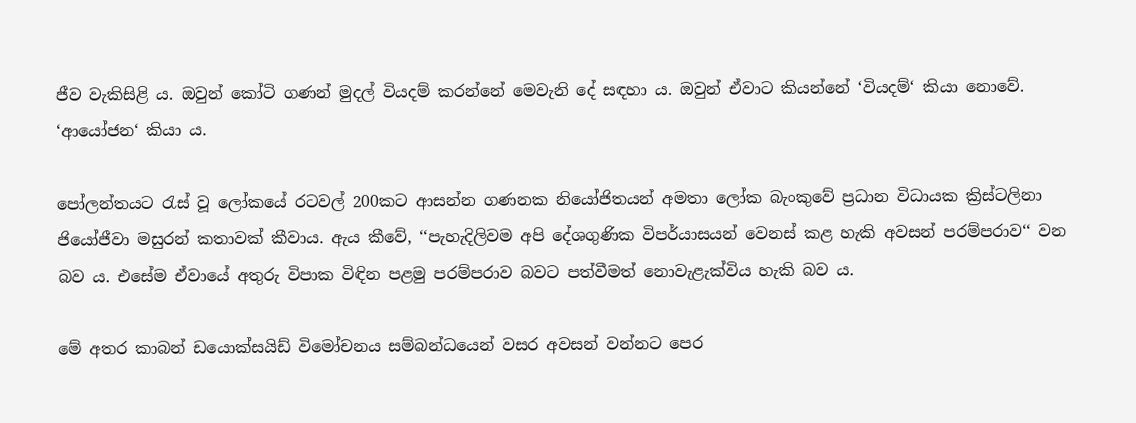ජීව වැකිසිළි ය. ඔවුන් කෝටි ගණන් මුදල් වියදම් කරන්නේ මෙවැනි දේ සඳහා ය. ඔවුන් ඒවාට කියන්නේ ‘වියදම්‘ කියා නොවේ. ‘ආයෝජන‘ කියා ය.

පෝලන්තයට රැස් වූ ලෝකයේ රටවල් 200කට ආසන්න ගණනක නියෝජිතයන් අමතා ලෝක බැංකුවේ ප්‍රධාන විධායක ක්‍රිස්ටලිනා ජියෝජීවා මසුරන් කතාවක් කීවාය. ඇය කීවේ, ‘‘පැහැදිලිවම අපි දේශගුණික විපර්යාසයන් වෙනස් කළ හැකි අවසන් පරම්පරාව‘‘ වන බව ය. එසේම ඒවායේ අතුරු විපාක විඳින පළමු පරම්පරාව බවට පත්වීමත් නොවැළැක්විය හැකි බව ය.

මේ අතර කාබන් ඩයොක්සයිඩ් විමෝචනය සම්බන්ධයෙන් වසර අවසන් වන්නට පෙර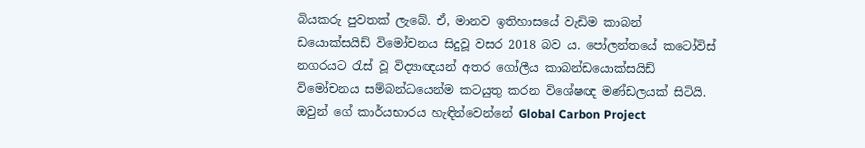බියකරු පුවතක් ලැබේ. ඒ, මානව ඉතිහාසයේ වැඩිම කාබන් ඩයොක්සයිඩ් විමෝචනය සිදුවූ වසර 2018 බව ය. පෝලන්තයේ කටෝවිස් නගරයට රැස් වූ විද්‍යාඥයන් අතර ගෝලීය කාබන්ඩයොක්සයිඩ් විමෝචනය සම්බන්ධයෙන්ම කටයුතු කරන විශේෂඥ මණ්ඩලයක් සිටියි. ඔවුන් ගේ කාර්යභාරය හැඳින්වෙන්නේ Global Carbon Project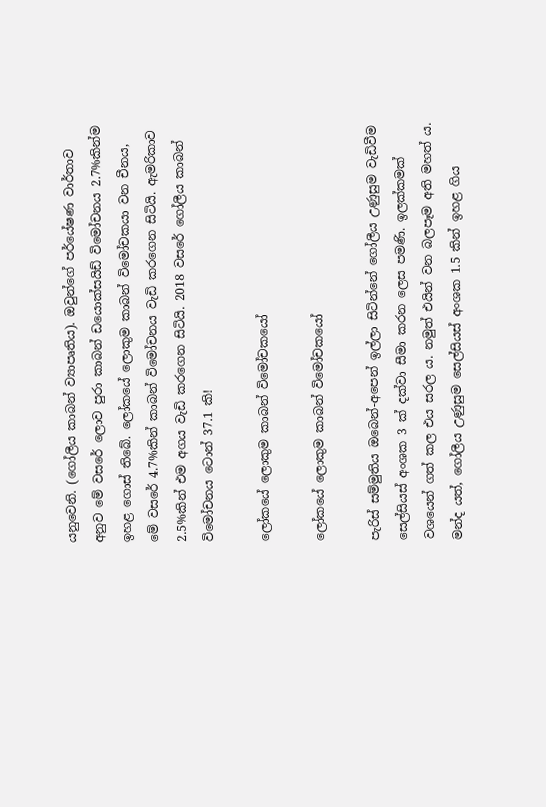යනුවෙනි. (ගෝලීය කාබන් ව්‍යාපෘතිය). ඔවුන්ගේ පර්යේෂණ වාර්තාව අනුව මේ වසරේ ලොව පුරා කාබන් ඩයොක්සයිඩ් විමෝචනය 2.7%කින්ම ඉහළ ගොස් තිබේ. ලෝකයේ ලොකුම කාබන් විමෝචකයා වන චීනය, මේ වසරේ 4.7%කින් කාබන් විමෝචනය වැඩි කරගෙන සිටියි. ඇමරිකාව 2.5%කින් එම අගය වැඩි කරගෙන සිටියි. 2018 වසරේ ගෝලීය කාබන් විමෝචනය ටොන් 37.1 කි!

ලෝකයේ ලොකුම කාබන් විමෝචකයෝ

ලෝකයේ ලොකුම කාබන් විමෝචකයෝ

පැරිස් සම්මුතිය ඔබෙන්-අපෙන් ඉල්ලා සිටින්නේ ගෝලීය උණුසුම වැඩිවීම සෙල්සියස් අංශක 3 ක් දක්වා සීමා කරන ලෙස පමණි. ඉලක්කමක් වශයෙන් ගත් කල එය සරල ය. නමුත් එයින් වන බලපෑම අති මහත් ය. මන්ද යත්, ගෝලීය උණුසුම සෙල්සියස් අංශක 1.5 කින් ඉහළ ගිය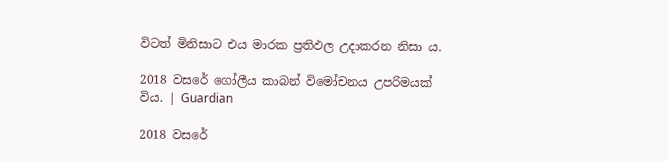විටත් මිනිසාට එය මාරක ප්‍රතිඵල උදාකරන නිසා ය.

2018 වසරේ ගෝලීය කාබන් විමෝචනය උපරිමයක් විය. | Guardian

2018 වසරේ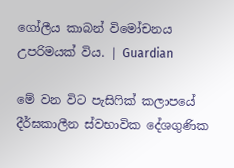ගෝලීය කාබන් විමෝචනය උපරිමයක් විය. | Guardian

මේ වන විට පැසිෆික් කලාපයේ දීර්ඝකාලීන ස්වභාවික දේශගුණික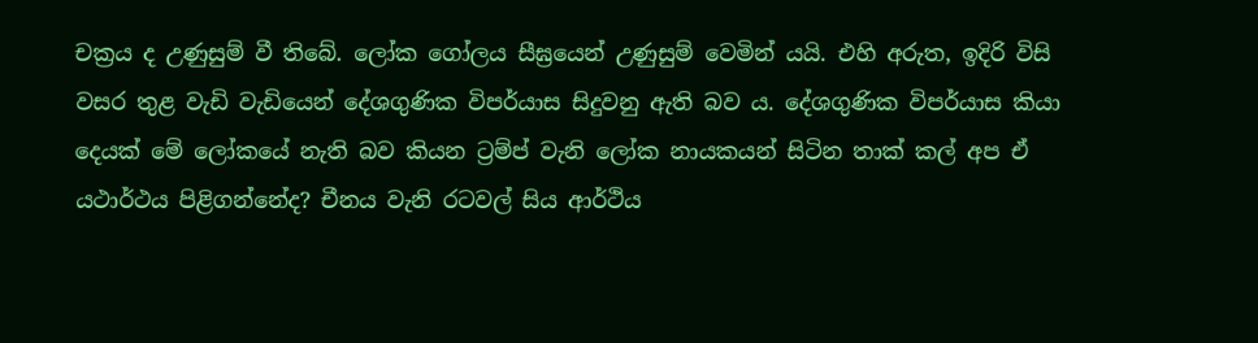චක්‍රය ද උණුසුම් වී තිබේ. ලෝක ගෝලය සීඝ්‍රයෙන් උණුසුම් වෙමින් යයි. එහි අරුත, ඉදිරි විසි වසර තුළ වැඩි වැඩියෙන් දේශගුණික විපර්යාස සිදුවනු ඇති බව ය. දේශගුණික විපර්යාස කියා දෙයක් මේ ලෝකයේ නැති බව කියන ට්‍රම්ප් වැනි ලෝක නායකයන් සිටින තාක් කල් අප ඒ යථාර්ථය පිළිගන්නේද? චීනය වැනි රටවල් සිය ආර්ථිය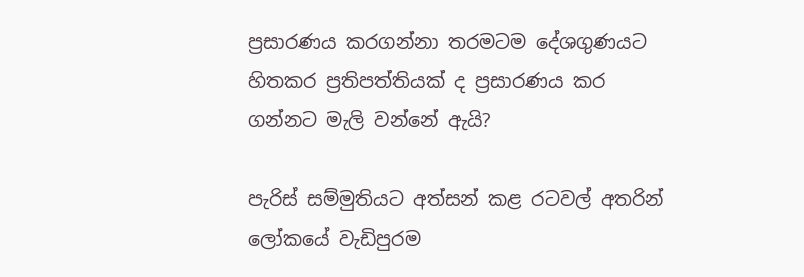ප්‍රසාරණය කරගන්නා තරමටම දේශගුණයට හිතකර ප්‍රතිපත්තියක් ද ප්‍රසාරණය කර ගන්නට මැලි වන්නේ ඇයි?

පැරිස් සම්මුතියට අත්සන් කළ රටවල් අතරින් ලෝකයේ වැඩිපුරම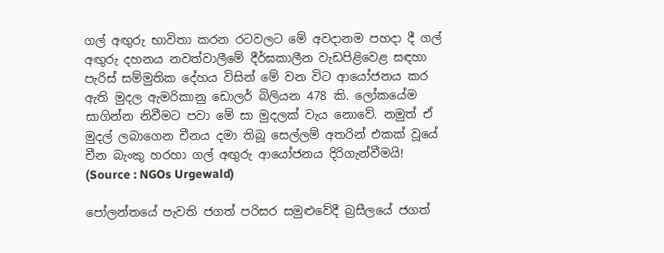ගල් අඟුරු භාවිතා කරන රටවලට මේ අවදානම පහදා දී ගල් අඟුරු දහනය නවත්වාලීමේ දීර්ඝකාලීන වැඩපිළිවෙළ සඳහා පැරිස් සම්මුතික දේහය විසින් මේ වන විට ආයෝජනය කර ඇති මුදල ඇමරිකානු ඩොලර් බිලියන 478 කි. ලෝකයේම සාගින්න නිවීමට පවා මේ සා මුදලක් වැය නොවේ. නමුත් ඒ මුදල් ලබාගෙන චීනය දමා තිබූ සෙල්ලම් අතරින් එකක් වූයේ චීන බැංකු හරහා ගල් අඟුරු ආයෝජනය දිරිගැන්වීමයි! (Source : NGOs Urgewald)

පෝලන්තයේ පැවති ජගත් පරිසර සමුළුවේදී බ්‍රසීලයේ ජගත්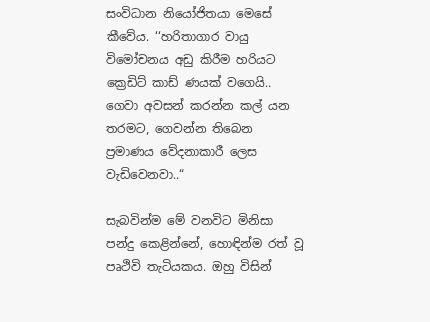සංවිධාන නියෝජිතයා මෙසේ කීවේය. ‘‘හරිතාගාර වායු විමෝචනය අඩු කිරීම හරියට ක්‍රෙඩිට් කාඩ් ණයක් වගෙයි.. ගෙවා අවසන් කරන්න කල් යන තරමට, ගෙවන්න තිබෙන ප්‍රමාණය වේදනාකාරී ලෙස වැඩිවෙනවා..“

සැබවින්ම මේ වනවිට මිනිසා පන්දු කෙළින්නේ, හොඳින්ම රත් වූ පෘථිවි තැටියකය. ඔහු විසින්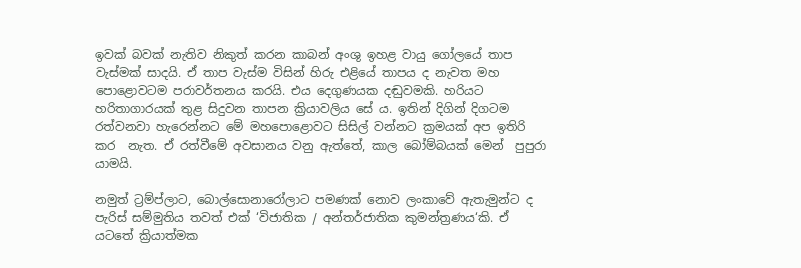ඉවක් බවක් නැතිව නිකුත් කරන කාබන් අංශු ඉහළ වායු ගෝලයේ තාප වැස්මක් සාදයි. ඒ තාප වැස්ම විසින් හිරු එළියේ තාපය ද නැවත මහ පොළොවටම පරාවර්තනය කරයි. එය දෙගුණයක දඬුවමකි. හරියට හරිතාගාරයක් තුළ සිදුවන තාපන ක්‍රියාවලිය සේ ය. ඉතින් දිගින් දිගටම රත්වනවා හැරෙන්නට මේ මහපොළොවට සිසිල් වන්නට ක්‍රමයක් අප ඉතිරි කර  නැත. ඒ රත්වීමේ අවසානය වනු ඇත්තේ, කාල බෝම්බයක් මෙන්  පුපුරා යාමයි.

නමුත් ට්‍රම්ප්ලාට, බොල්සොනාරෝලාට පමණක් නොව ලංකාවේ ඇතැමුන්ට ද පැරිස් සම්මුතිය තවත් එක් ‘විජාතික / අන්තර්ජාතික කුමන්ත්‍රණය‘කි. ඒ යටතේ ක්‍රියාත්මක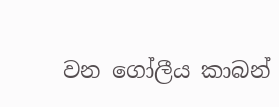වන ගෝලීය කාබන්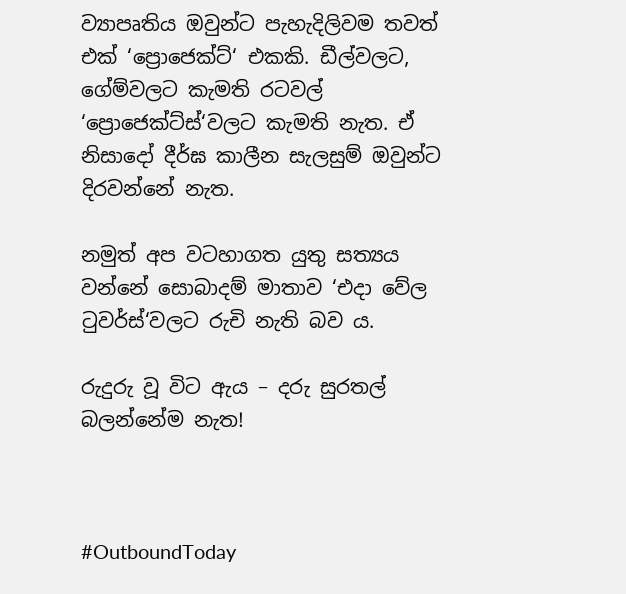ව්‍යාපෘතිය ඔවුන්ට පැහැදිලිවම තවත් එක් ‘ප්‍රොජෙක්ට්‘ එකකි. ඩීල්වලට, ගේම්වලට කැමති රටවල් ‘ප්‍රොජෙක්ට්ස්‘වලට කැමති නැත. ඒ නිසාදෝ දීර්ඝ කාලීන සැලසුම් ඔවුන්ට දිරවන්නේ නැත.

නමුත් අප වටහාගත යුතු සත්‍යය වන්නේ සොබාදම් මාතාව ‘එදා වේල ටුවර්ස්‘වලට රුචි නැති බව ය.

රුදුරු වූ විට ඇය – දරු සුරතල් බලන්නේම නැත!



#OutboundToday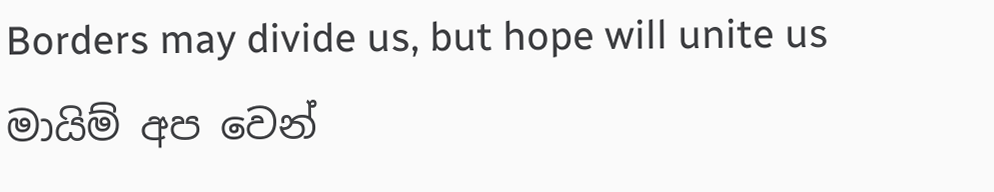Borders may divide us, but hope will unite us
මායිම් අප වෙන්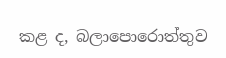කළ ද, බලාපොරොත්තුව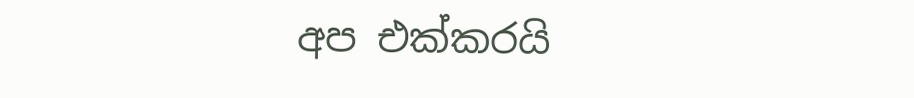අප එක්කරයි